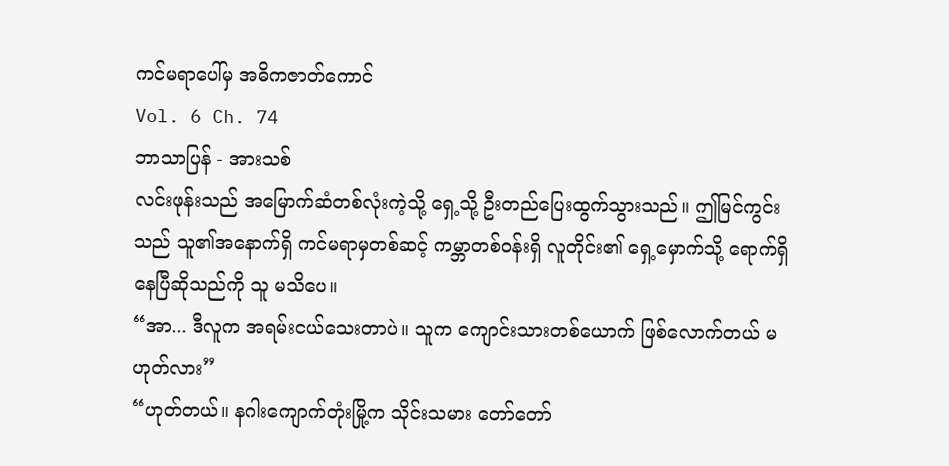ကင်မရာပေါ်မှ အဓိကဇာတ်ကောင်
Vol. 6 Ch. 74
ဘာသာပြန် - အားသစ်
လင်းဖုန်းသည် အမြောက်ဆံတစ်လုံးကဲ့သို့ ရှေ့သို့ ဦးတည်ပြေးထွက်သွားသည်။ ဤမြင်ကွင်းသည် သူ၏အနောက်ရှိ ကင်မရာမှတစ်ဆင့် ကမ္ဘာတစ်ဝန်းရှိ လူတိုင်း၏ ရှေ့မှောက်သို့ ရောက်ရှိနေပြီဆိုသည်ကို သူ မသိပေ။
“အာ... ဒီလူက အရမ်းငယ်သေးတာပဲ။ သူက ကျောင်းသားတစ်ယောက် ဖြစ်လောက်တယ် မဟုတ်လား”
“ဟုတ်တယ်။ နဂါးကျောက်တုံးမြို့က သိုင်းသမား တော်တော်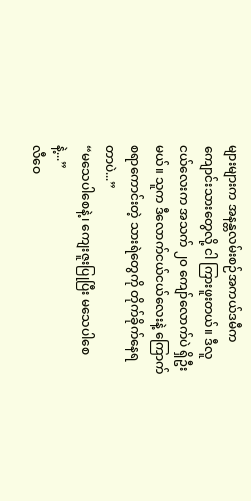များများက အနန္တလမ်းစဉ်အကယ်ဒမီက ကျောင်းသားတွေလို့ ငါ ကြားဖူးတယ်။ ဒီလူငယ်လေးက အသက် ၂၀ ကျော်လောက်ပဲ ရှိဦးမယ်။ သူက ဒီလောက်ငယ်ငယ်လေးနဲ့ ကြောက်စရာကောင်းတဲ့ သားရဲတွေကို တိုက်ခိုက်နေရတာပဲ...”
“မသေပါစေနဲ့၊ ကျေးဇူးပြုပြီး မသေပါစေနဲ့...”
လီဝေ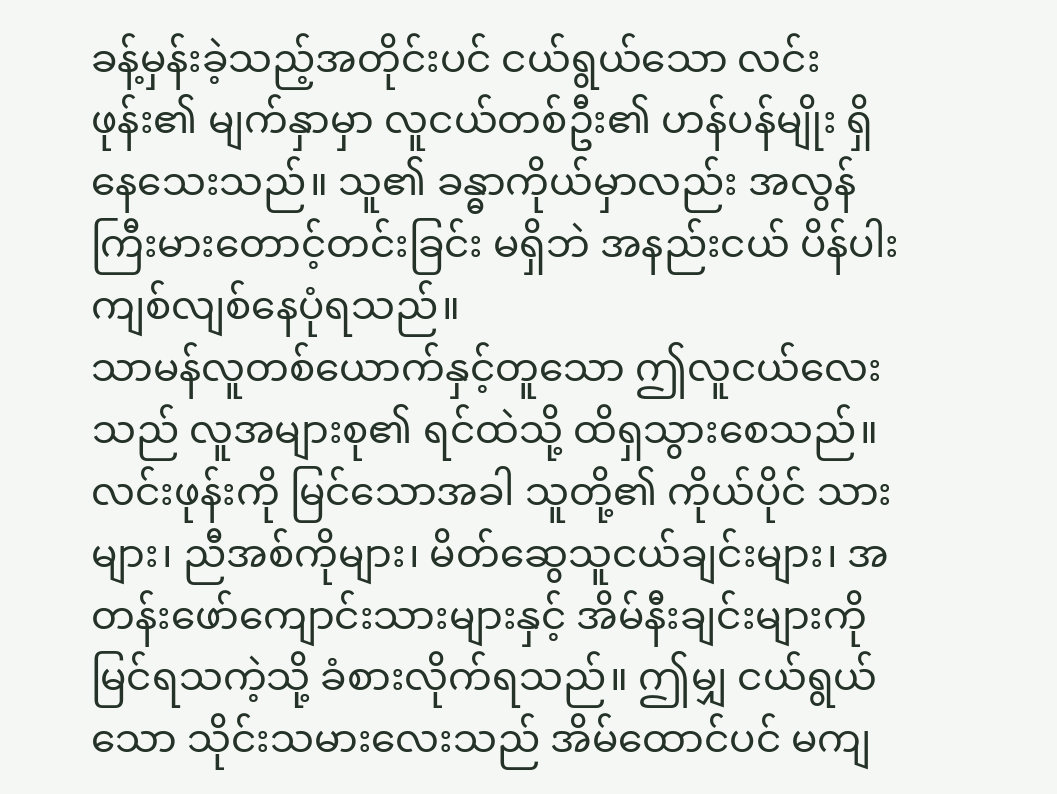ခန့်မှန်းခဲ့သည့်အတိုင်းပင် ငယ်ရွယ်သော လင်းဖုန်း၏ မျက်နှာမှာ လူငယ်တစ်ဦး၏ ဟန်ပန်မျိုး ရှိနေသေးသည်။ သူ၏ ခန္ဓာကိုယ်မှာလည်း အလွန် ကြီးမားတောင့်တင်းခြင်း မရှိဘဲ အနည်းငယ် ပိန်ပါးကျစ်လျစ်နေပုံရသည်။
သာမန်လူတစ်ယောက်နှင့်တူသော ဤလူငယ်လေးသည် လူအများစု၏ ရင်ထဲသို့ ထိရှသွားစေသည်။
လင်းဖုန်းကို မြင်သောအခါ သူတို့၏ ကိုယ်ပိုင် သားများ၊ ညီအစ်ကိုများ၊ မိတ်ဆွေသူငယ်ချင်းများ၊ အတန်းဖော်ကျောင်းသားများနှင့် အိမ်နီးချင်းများကို မြင်ရသကဲ့သို့ ခံစားလိုက်ရသည်။ ဤမျှ ငယ်ရွယ်သော သိုင်းသမားလေးသည် အိမ်ထောင်ပင် မကျ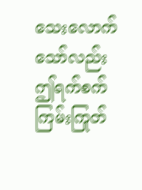သေးလောက်သော်လည်း ဤရက်စက်ကြမ်းကြုတ်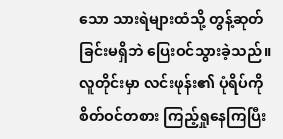သော သားရဲများထံသို့ တွန့်ဆုတ်ခြင်းမရှိဘဲ ပြေးဝင်သွားခဲ့သည်။
လူတိုင်းမှာ လင်းဖုန်း၏ ပုံရိပ်ကို စိတ်ဝင်တစား ကြည့်ရှုနေကြပြီး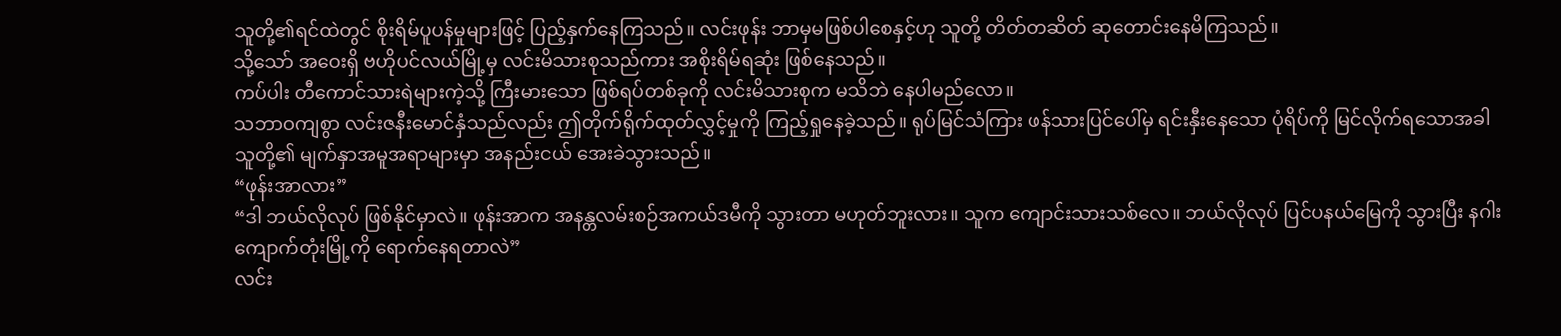သူတို့၏ရင်ထဲတွင် စိုးရိမ်ပူပန်မှုများဖြင့် ပြည့်နှက်နေကြသည်။ လင်းဖုန်း ဘာမှမဖြစ်ပါစေနှင့်ဟု သူတို့ တိတ်တဆိတ် ဆုတောင်းနေမိကြသည်။
သို့သော် အဝေးရှိ ဗဟိုပင်လယ်မြို့မှ လင်းမိသားစုသည်ကား အစိုးရိမ်ရဆုံး ဖြစ်နေသည်။
ကပ်ပါး တီကောင်သားရဲများကဲ့သို့ ကြီးမားသော ဖြစ်ရပ်တစ်ခုကို လင်းမိသားစုက မသိဘဲ နေပါမည်လော။
သဘာဝကျစွာ လင်းဇနီးမောင်နှံသည်လည်း ဤတိုက်ရိုက်ထုတ်လွှင့်မှုကို ကြည့်ရှုနေခဲ့သည်။ ရုပ်မြင်သံကြား ဖန်သားပြင်ပေါ်မှ ရင်းနှီးနေသော ပုံရိပ်ကို မြင်လိုက်ရသောအခါ သူတို့၏ မျက်နှာအမူအရာများမှာ အနည်းငယ် အေးခဲသွားသည်။
“ဖုန်းအာလား”
“ဒါ ဘယ်လိုလုပ် ဖြစ်နိုင်မှာလဲ။ ဖုန်းအာက အနန္တလမ်းစဉ်အကယ်ဒမီကို သွားတာ မဟုတ်ဘူးလား။ သူက ကျောင်းသားသစ်လေ။ ဘယ်လိုလုပ် ပြင်ပနယ်မြေကို သွားပြီး နဂါးကျောက်တုံးမြို့ကို ရောက်နေရတာလဲ”
လင်း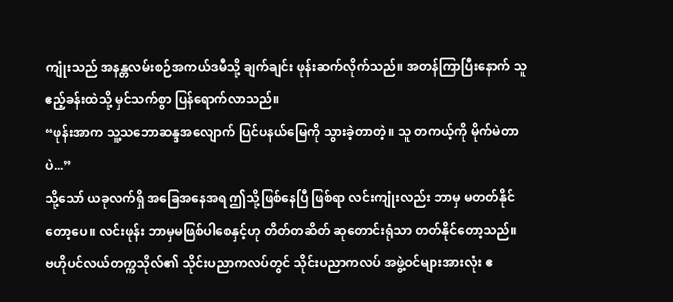ကျုံးသည် အနန္တလမ်းစဉ်အကယ်ဒမီသို့ ချက်ချင်း ဖုန်းဆက်လိုက်သည်။ အတန်ကြာပြီးနောက် သူ ဧည့်ခန်းထဲသို့ မှင်သက်စွာ ပြန်ရောက်လာသည်။
“ဖုန်းအာက သူ့သဘောဆန္ဒအလျောက် ပြင်ပနယ်မြေကို သွားခဲ့တာတဲ့။ သူ တကယ့်ကို မိုက်မဲတာပဲ...”
သို့သော် ယခုလက်ရှိ အခြေအနေအရ ဤသို့ဖြစ်နေပြီ ဖြစ်ရာ လင်းကျုံးလည်း ဘာမှ မတတ်နိုင်တော့ပေ။ လင်းဖုန်း ဘာမှမဖြစ်ပါစေနှင့်ဟု တိတ်တဆိတ် ဆုတောင်းရုံသာ တတ်နိုင်တော့သည်။
ဗဟိုပင်လယ်တက္ကသိုလ်၏ သိုင်းပညာကလပ်တွင် သိုင်းပညာကလပ် အဖွဲ့ဝင်များအားလုံး ဧ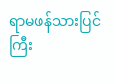ရာမဖန်သားပြင်ကြီး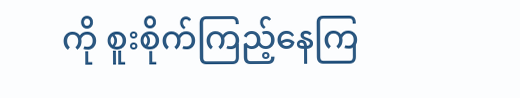ကို စူးစိုက်ကြည့်နေကြ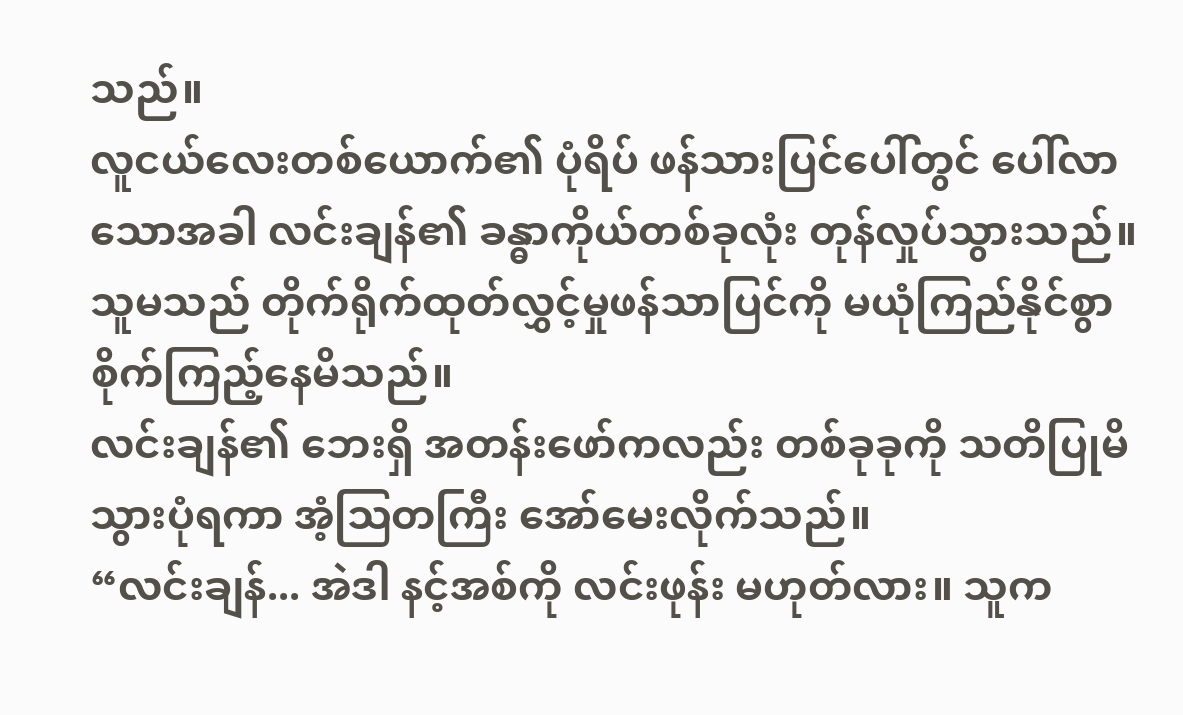သည်။
လူငယ်လေးတစ်ယောက်၏ ပုံရိပ် ဖန်သားပြင်ပေါ်တွင် ပေါ်လာသောအခါ လင်းချန်၏ ခန္ဓာကိုယ်တစ်ခုလုံး တုန်လှုပ်သွားသည်။ သူမသည် တိုက်ရိုက်ထုတ်လွှင့်မှုဖန်သာပြင်ကို မယုံကြည်နိုင်စွာ စိုက်ကြည့်နေမိသည်။
လင်းချန်၏ ဘေးရှိ အတန်းဖော်ကလည်း တစ်ခုခုကို သတိပြုမိသွားပုံရကာ အံ့ဩတကြီး အော်မေးလိုက်သည်။
“လင်းချန်... အဲဒါ နင့်အစ်ကို လင်းဖုန်း မဟုတ်လား။ သူက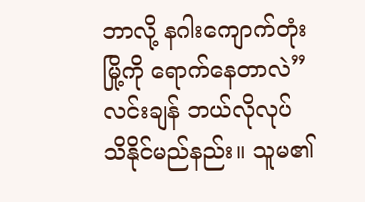ဘာလို့ နဂါးကျောက်တုံးမြို့ကို ရောက်နေတာလဲ”
လင်းချန် ဘယ်လိုလုပ် သိနိုင်မည်နည်း။ သူမ၏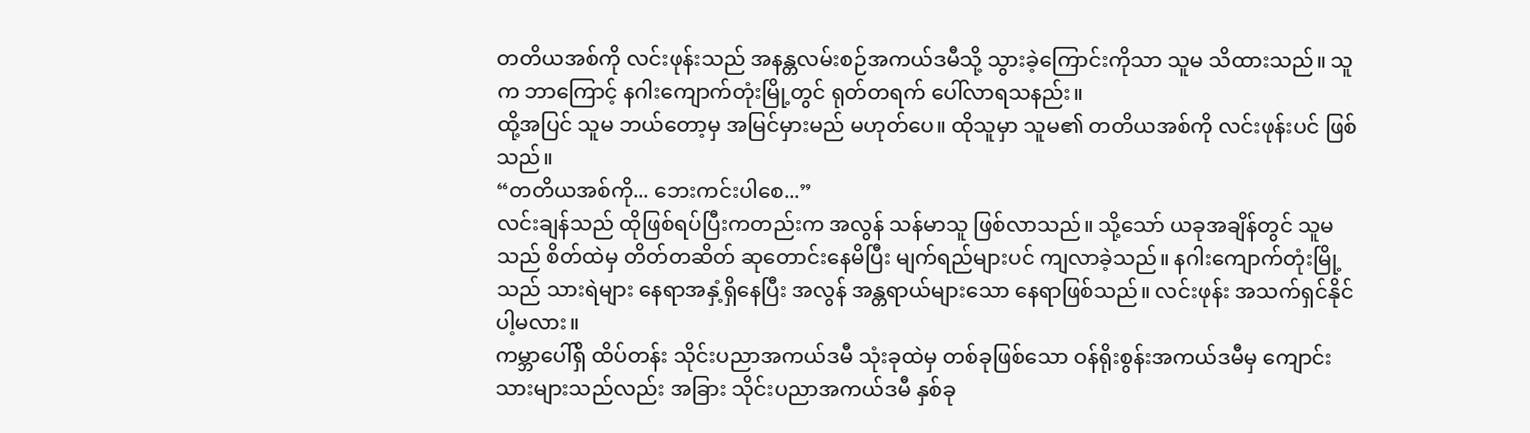တတိယအစ်ကို လင်းဖုန်းသည် အနန္တလမ်းစဉ်အကယ်ဒမီသို့ သွားခဲ့ကြောင်းကိုသာ သူမ သိထားသည်။ သူက ဘာကြောင့် နဂါးကျောက်တုံးမြို့တွင် ရုတ်တရက် ပေါ်လာရသနည်း။
ထို့အပြင် သူမ ဘယ်တော့မှ အမြင်မှားမည် မဟုတ်ပေ။ ထိုသူမှာ သူမ၏ တတိယအစ်ကို လင်းဖုန်းပင် ဖြစ်သည်။
“တတိယအစ်ကို... ဘေးကင်းပါစေ...”
လင်းချန်သည် ထိုဖြစ်ရပ်ပြီးကတည်းက အလွန် သန်မာသူ ဖြစ်လာသည်။ သို့သော် ယခုအချိန်တွင် သူမသည် စိတ်ထဲမှ တိတ်တဆိတ် ဆုတောင်းနေမိပြီး မျက်ရည်များပင် ကျလာခဲ့သည်။ နဂါးကျောက်တုံးမြို့သည် သားရဲများ နေရာအနှံ့ရှိနေပြီး အလွန် အန္တရာယ်များသော နေရာဖြစ်သည်။ လင်းဖုန်း အသက်ရှင်နိုင်ပါ့မလား။
ကမ္ဘာပေါ်ရှိ ထိပ်တန်း သိုင်းပညာအကယ်ဒမီ သုံးခုထဲမှ တစ်ခုဖြစ်သော ဝန်ရိုးစွန်းအကယ်ဒမီမှ ကျောင်းသားများသည်လည်း အခြား သိုင်းပညာအကယ်ဒမီ နှစ်ခု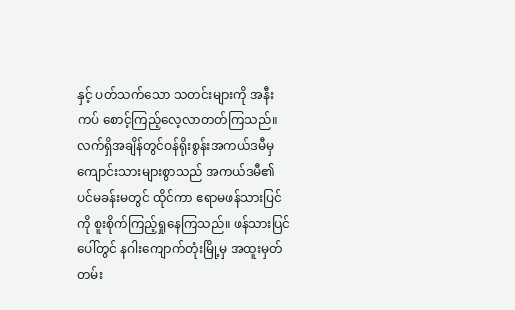နှင့် ပတ်သက်သော သတင်းများကို အနီးကပ် စောင့်ကြည့်လေ့လာတတ်ကြသည်။
လက်ရှိအချိန်တွင်ဝန်ရိုးစွန်းအကယ်ဒမီမှ ကျောင်းသားများစွာသည် အကယ်ဒမီ၏ ပင်မခန်းမတွင် ထိုင်ကာ ဧရာမဖန်သားပြင်ကို စူးစိုက်ကြည့်ရှုနေကြသည်။ ဖန်သားပြင်ပေါ်တွင် နဂါးကျောက်တုံးမြို့မှ အထူးမှတ်တမ်း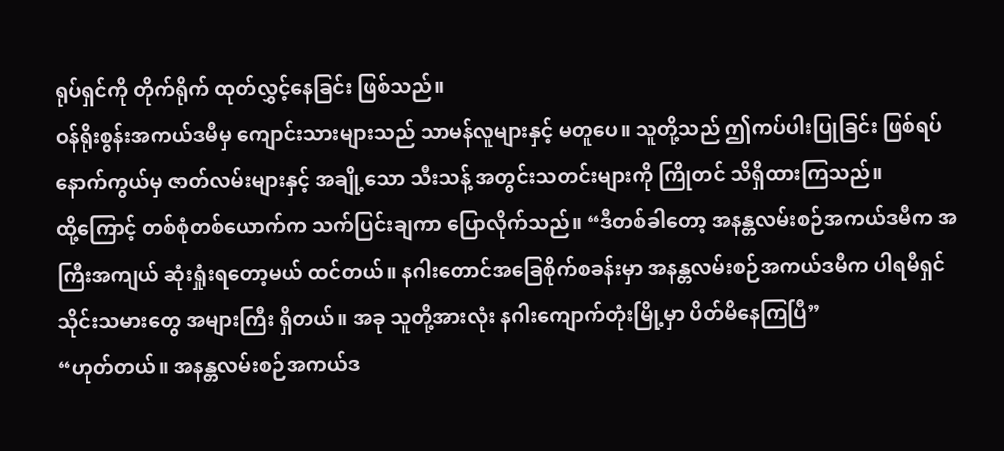ရုပ်ရှင်ကို တိုက်ရိုက် ထုတ်လွှင့်နေခြင်း ဖြစ်သည်။
ဝန်ရိုးစွန်းအကယ်ဒမီမှ ကျောင်းသားများသည် သာမန်လူများနှင့် မတူပေ။ သူတို့သည် ဤကပ်ပါးပြုခြင်း ဖြစ်ရပ်နောက်ကွယ်မှ ဇာတ်လမ်းများနှင့် အချို့သော သီးသန့် အတွင်းသတင်းများကို ကြိုတင် သိရှိထားကြသည်။
ထို့ကြောင့် တစ်စုံတစ်ယောက်က သက်ပြင်းချကာ ပြောလိုက်သည်။ “ဒီတစ်ခါတော့ အနန္တလမ်းစဉ်အကယ်ဒမီက အကြီးအကျယ် ဆုံးရှုံးရတော့မယ် ထင်တယ်။ နဂါးတောင်အခြေစိုက်စခန်းမှာ အနန္တလမ်းစဉ်အကယ်ဒမီက ပါရမီရှင် သိုင်းသမားတွေ အများကြီး ရှိတယ်။ အခု သူတို့အားလုံး နဂါးကျောက်တုံးမြို့မှာ ပိတ်မိနေကြပြီ”
“ဟုတ်တယ်။ အနန္တလမ်းစဉ်အကယ်ဒ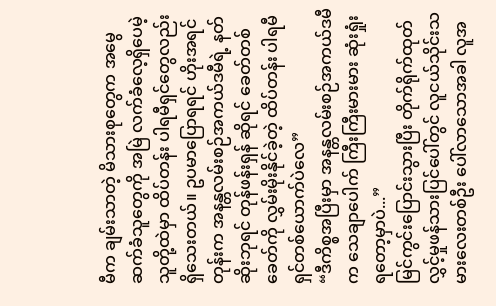မီက ချမ်းသာတဲ့ မိသားစုတွေက အမွေဆက်ခံသူတွေကို အမြဲ လက်ခံလေ့ရှိပေမဲ့ သူတို့ထဲမှာ ထိပ်တန်း ပါရမီရှင်တွေလည်း ရှိသေးတယ်။ ဥပမာပြောရရင် ဟိုးအရင်တုန်းက အနန္တလမ်းစဉ်အကယ်ဒမီရဲ့ နတ်ဆိုးဘုရင် တုန်ဖန်းရှန် ဆိုရင် ခေတ်တစ်ခေတ်ကို လွှမ်းမိုးနိုင်ခဲ့တဲ့ ထိပ်တန်း ပါရမီရှင်တစ်ယောက်ပဲလေ”
“ဒီကိစ္စအပြီးမှာ အနန္တလမ်းစဉ်အကယ်ဒမီက သေချာပေါက် ကြီးကြီးမားမား ဆုံးရှုံးရတော့မှာပဲ...”
မြင်ကွင်းပြောင်းသွားပြီး တိုက်ရိုက်ထုတ်လွှင့်မှုဖန်သားပြင်ပေါ်တွင် လူငယ်သိုင်းသမားလေးတစ်ဦး ပေါ်လာသောအခါ လူအ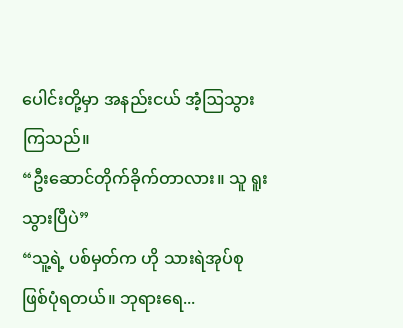ပေါင်းတို့မှာ အနည်းငယ် အံ့ဩသွားကြသည်။
“ဦးဆောင်တိုက်ခိုက်တာလား။ သူ ရူးသွားပြီပဲ”
“သူ့ရဲ့ ပစ်မှတ်က ဟို သားရဲအုပ်စု ဖြစ်ပုံရတယ်။ ဘုရားရေ...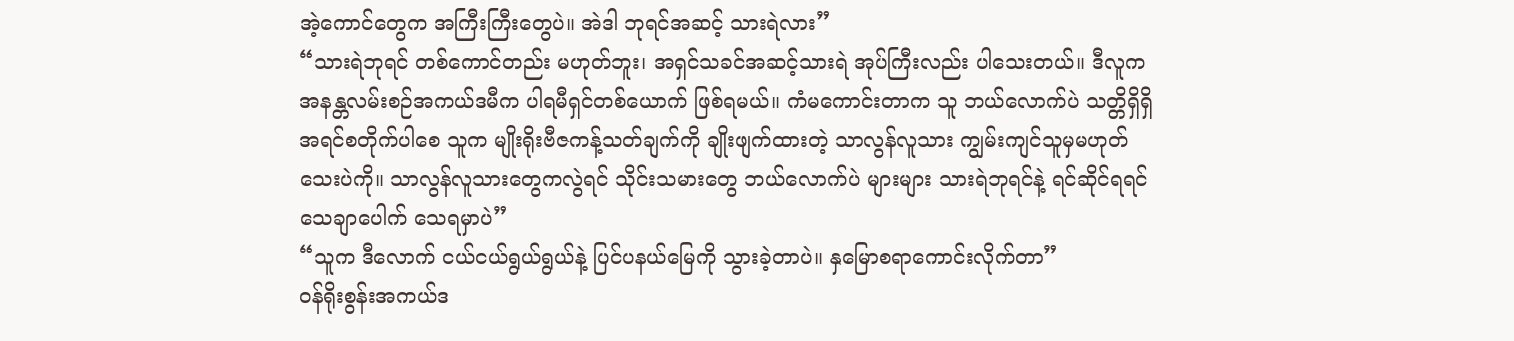အဲ့ကောင်တွေက အကြီးကြီးတွေပဲ။ အဲဒါ ဘုရင်အဆင့် သားရဲလား”
“သားရဲဘုရင် တစ်ကောင်တည်း မဟုတ်ဘူး၊ အရှင်သခင်အဆင့်သားရဲ အုပ်ကြီးလည်း ပါသေးတယ်။ ဒီလူက အနန္တလမ်းစဉ်အကယ်ဒမီက ပါရမီရှင်တစ်ယောက် ဖြစ်ရမယ်။ ကံမကောင်းတာက သူ ဘယ်လောက်ပဲ သတ္တိရှိရှိ အရင်စတိုက်ပါစေ သူက မျိုးရိုးဗီဇကန့်သတ်ချက်ကို ချိုးဖျက်ထားတဲ့ သာလွန်လူသား ကျွမ်းကျင်သူမှမဟုတ်သေးပဲကို။ သာလွန်လူသားတွေကလွဲရင် သိုင်းသမားတွေ ဘယ်လောက်ပဲ များများ သားရဲဘုရင်နဲ့ ရင်ဆိုင်ရရင် သေချာပေါက် သေရမှာပဲ”
“သူက ဒီလောက် ငယ်ငယ်ရွယ်ရွယ်နဲ့ ပြင်ပနယ်မြေကို သွားခဲ့တာပဲ။ နှမြောစရာကောင်းလိုက်တာ”
ဝန်ရိုးစွန်းအကယ်ဒ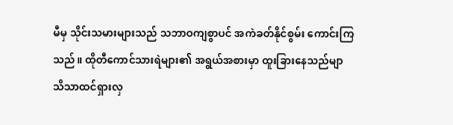မီမှ သိုင်းသမားများသည် သဘာဝကျစွာပင် အကဲခတ်နိုင်စွမ်း ကောင်းကြသည်။ ထိုတီကောင်သားရဲများ၏ အရွယ်အစားမှာ ထူးခြားနေသည်မျာ သိသာထင်ရှားလှ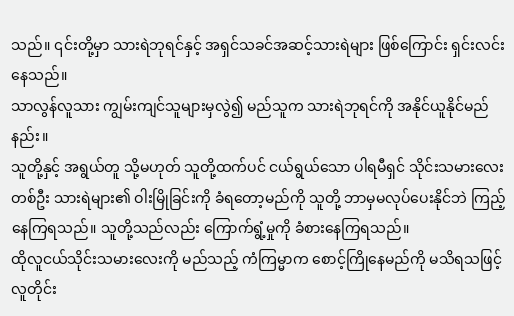သည်။ ၎င်းတို့မှာ သားရဲဘုရင်နှင့် အရှင်သခင်အဆင့်သားရဲများ ဖြစ်ကြောင်း ရှင်းလင်းနေသည်။
သာလွန်လူသား ကျွမ်းကျင်သူများမှလွဲ၍ မည်သူက သားရဲဘုရင်ကို အနိုင်ယူနိုင်မည်နည်း။
သူတို့နှင့် အရွယ်တူ သို့မဟုတ် သူတို့ထက်ပင် ငယ်ရွယ်သော ပါရမီရှင် သိုင်းသမားလေးတစ်ဦး သားရဲများ၏ ဝါးမြိုခြင်းကို ခံရတော့မည်ကို သူတို့ ဘာမှမလုပ်ပေးနိုင်ဘဲ ကြည့်နေကြရသည်။ သူတို့သည်လည်း ကြောက်ရွံ့မှုကို ခံစားနေကြရသည်။
ထိုလူငယ်သိုင်းသမားလေးကို မည်သည့် ကံကြမ္မာက စောင့်ကြိုနေမည်ကို မသိရသဖြင့် လူတိုင်း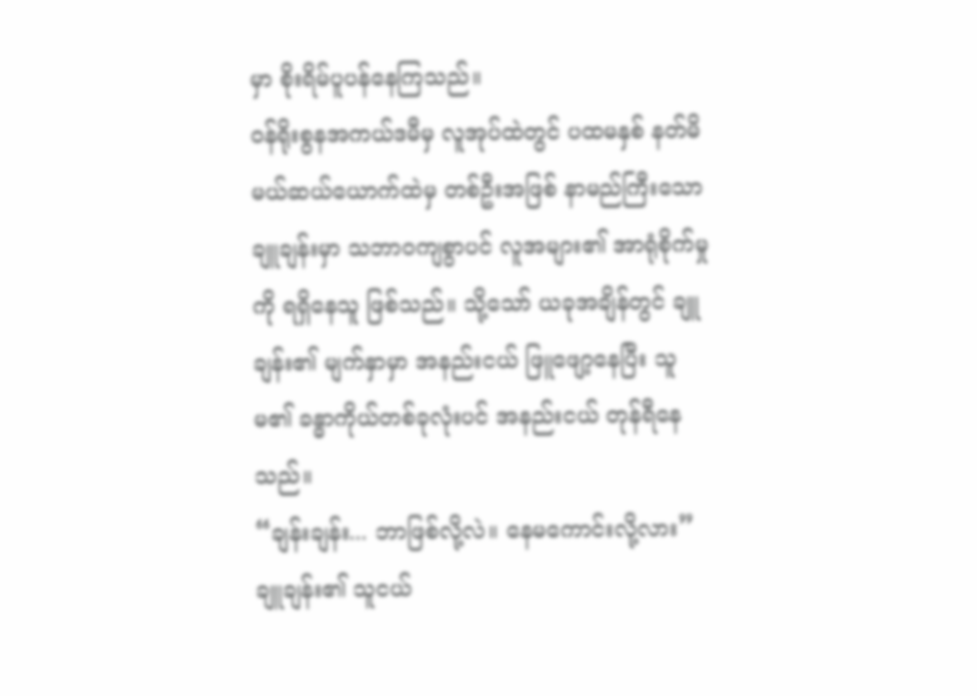မှာ စိုးရိမ်ပူပန်နေကြသည်။
ဝန်ရိုးစွနအကယ်ဒမီမှ လူအုပ်ထဲတွင် ပထမနှစ် နတ်မိမယ်ဆယ်ယောက်ထဲမှ တစ်ဦးအဖြစ် နာမည်ကြီးသော ချူချန်းမှာ သဘာဝကျစွာပင် လူအများ၏ အာရုံစိုက်မှုကို ရရှိနေသူ ဖြစ်သည်။ သို့သော် ယခုအချိန်တွင် ချူချန်း၏ မျက်နှာမှာ အနည်းငယ် ဖြူဖျော့နေပြီး သူမ၏ ခန္ဓာကိုယ်တစ်ခုလုံးပင် အနည်းငယ် တုန်ရီနေသည်။
“ချန်းချန်း... ဘာဖြစ်လို့လဲ။ နေမကောင်းလို့လား”
ချူချန်း၏ သူငယ်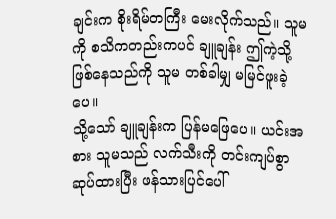ချင်းက စိုးရိမ်တကြီး မေးလိုက်သည်။ သူမကို စသိကတည်းကပင် ချူချန်း ဤကဲ့သို့ ဖြစ်နေသည်ကို သူမ တစ်ခါမျှ မမြင်ဖူးခဲ့ပေ။
သို့သော် ချူချန်းက ပြန်မဖြေပေ။ ယင်းအစား သူမသည် လက်သီးကို တင်းကျပ်စွာ ဆုပ်ထားပြီး ဖန်သားပြင်ပေါ်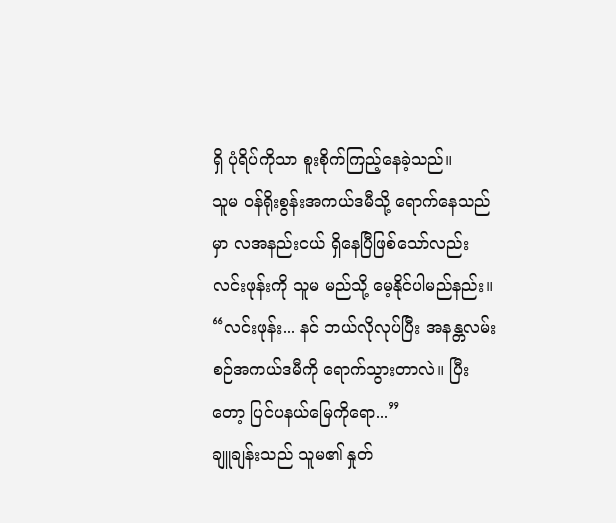ရှိ ပုံရိပ်ကိုသာ စူးစိုက်ကြည့်နေခဲ့သည်။
သူမ ဝန်ရိုးစွန်းအကယ်ဒမီသို့ ရောက်နေသည်မှာ လအနည်းငယ် ရှိနေပြီဖြစ်သော်လည်း လင်းဖုန်းကို သူမ မည်သို့ မေ့နိုင်ပါမည်နည်း။
“လင်းဖုန်း... နင် ဘယ်လိုလုပ်ပြီး အနန္တလမ်းစဉ်အကယ်ဒမီကို ရောက်သွားတာလဲ။ ပြီးတော့ ပြင်ပနယ်မြေကိုရော...”
ချူချန်းသည် သူမ၏ နှုတ်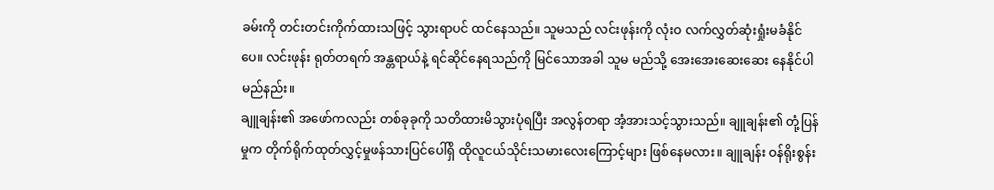ခမ်းကို တင်းတင်းကိုက်ထားသဖြင့် သွားရာပင် ထင်နေသည်။ သူမသည် လင်းဖုန်းကို လုံးဝ လက်လွှတ်ဆုံးရှုံးမခံနိုင်ပေ။ လင်းဖုန်း ရုတ်တရက် အန္တရာယ်နဲ့ ရင်ဆိုင်နေရသည်ကို မြင်သောအခါ သူမ မည်သို့ အေးအေးဆေးဆေး နေနိုင်ပါမည်နည်း။
ချူချန်း၏ အဖော်ကလည်း တစ်ခုခုကို သတိထားမိသွားပုံရပြီး အလွန်တရာ အံ့အားသင့်သွားသည်။ ချူချန်း၏ တုံ့ပြန်မှုက တိုက်ရိုက်ထုတ်လွှင့်မှုဖန်သားပြင်ပေါ်ရှိ ထိုလူငယ်သိုင်းသမားလေးကြောင့်များ ဖြစ်နေမလား။ ချူချန်း ဝန်ရိုးစွန်း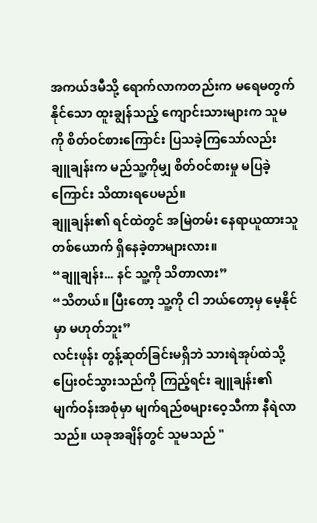အကယ်ဒမီသို့ ရောက်လာကတည်းက မရေမတွက်နိုင်သော ထူးချွန်သည့် ကျောင်းသားများက သူမကို စိတ်ဝင်စားကြောင်း ပြသခဲ့ကြသော်လည်း ချူချန်းက မည်သူ့ကိုမျှ စိတ်ဝင်စားမှု မပြခဲ့ကြောင်း သိထားရပေမည်။
ချူချန်း၏ ရင်ထဲတွင် အမြဲတမ်း နေရာယူထားသူ တစ်ယောက် ရှိနေခဲ့တာများလား။
“ချူချန်း... နင် သူ့ကို သိတာလား”
“သိတယ်။ ပြီးတော့ သူ့ကို ငါ ဘယ်တော့မှ မေ့နိုင်မှာ မဟုတ်ဘူး”
လင်းဖုန်း တွန့်ဆုတ်ခြင်းမရှိဘဲ သားရဲအုပ်ထဲသို့ ပြေးဝင်သွားသည်ကို ကြည့်ရင်း ချူချန်း၏ မျက်ဝန်းအစုံမှာ မျက်ရည်စများဝေ့သီကာ နီရဲလာသည်။ ယခုအချိန်တွင် သူမသည် "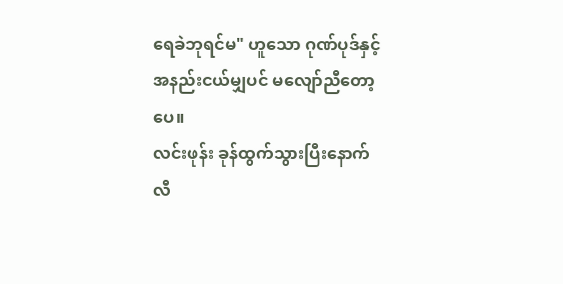ရေခဲဘုရင်မ" ဟူသော ဂုဏ်ပုဒ်နှင့် အနည်းငယ်မျှပင် မလျော်ညီတော့ပေ။
လင်းဖုန်း ခုန်ထွက်သွားပြီးနောက် လီ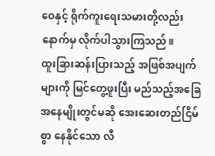ဝေနှင့် ရိုက်ကူးရေးသမားတို့လည်း နောက်မှ လိုက်ပါသွားကြသည်။
ထူးခြားဆန်းပြားသည့် အဖြစ်အပျက်များကို မြင်တွေ့ဖူးပြီး မည်သည့်အခြေအနေမျိုးတွင်မဆို အေးဆေးတည်ငြိမ်စွာ နေနိုင်သော လီ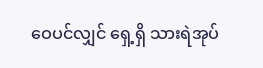ဝေပင်လျှင် ရှေ့ရှိ သားရဲအုပ်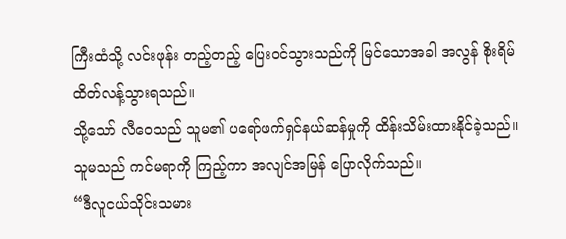ကြီးထံသို့ လင်းဖုန်း တည့်တည့် ပြေးဝင်သွားသည်ကို မြင်သောအခါ အလွန် စိုးရိမ်ထိတ်လန့်သွားရသည်။
သို့သော် လီဝေသည် သူမ၏ ပရော်ဖက်ရှင်နယ်ဆန်မှုကို ထိန်းသိမ်းထားနိုင်ခဲ့သည်။ သူမသည် ကင်မရာကို ကြည့်ကာ အလျင်အမြန် ပြောလိုက်သည်။
“ဒီလူငယ်သိုင်းသမား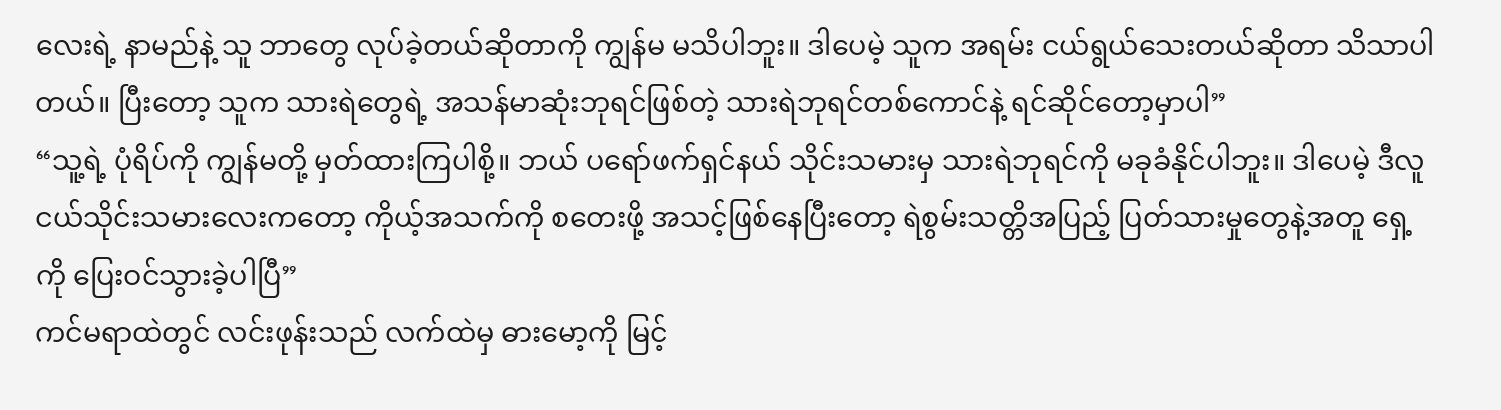လေးရဲ့ နာမည်နဲ့ သူ ဘာတွေ လုပ်ခဲ့တယ်ဆိုတာကို ကျွန်မ မသိပါဘူး။ ဒါပေမဲ့ သူက အရမ်း ငယ်ရွယ်သေးတယ်ဆိုတာ သိသာပါတယ်။ ပြီးတော့ သူက သားရဲတွေရဲ့ အသန်မာဆုံးဘုရင်ဖြစ်တဲ့ သားရဲဘုရင်တစ်ကောင်နဲ့ ရင်ဆိုင်တော့မှာပါ”
“သူ့ရဲ့ ပုံရိပ်ကို ကျွန်မတို့ မှတ်ထားကြပါစို့။ ဘယ် ပရော်ဖက်ရှင်နယ် သိုင်းသမားမှ သားရဲဘုရင်ကို မခုခံနိုင်ပါဘူး။ ဒါပေမဲ့ ဒီလူငယ်သိုင်းသမားလေးကတော့ ကိုယ့်အသက်ကို စတေးဖို့ အသင့်ဖြစ်နေပြီးတော့ ရဲစွမ်းသတ္တိအပြည့် ပြတ်သားမှုတွေနဲ့အတူ ရှေ့ကို ပြေးဝင်သွားခဲ့ပါပြီ”
ကင်မရာထဲတွင် လင်းဖုန်းသည် လက်ထဲမှ ဓားမော့ကို မြင့်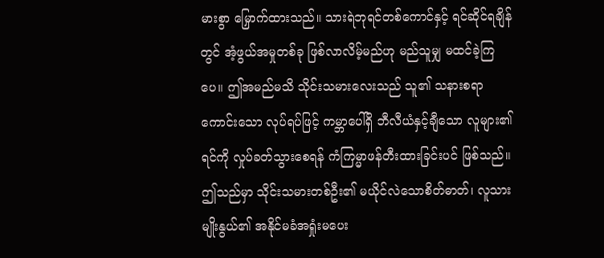မားစွာ မြှောက်ထားသည်။ သားရဲဘုရင်တစ်ကောင်နှင့် ရင်ဆိုင်ရချိန်တွင် အံ့ဖွယ်အမှုတစ်ခု ဖြစ်လာလိမ့်မည်ဟု မည်သူမျှ မထင်ခဲ့ကြပေ။ ဤအမည်မသိ သိုင်းသမားလေးသည် သူ၏ သနားစရာကောင်းသော လုပ်ရပ်ဖြင့် ကမ္ဘာပေါ်ရှိ ဘီလီယံနှင့်ချီသော လူများ၏ ရင်ကို လှုပ်ခတ်သွားစေရန် ကံကြမ္မာဖန်တီးထားခြင်းပင် ဖြစ်သည်။
ဤသည်မှာ သိုင်းသမားတစ်ဦး၏ မယိုင်လဲသောစိတ်ဓာတ်၊ လူသားမျိုးနွယ်၏ အနိုင်မခံအရှုံးမပေး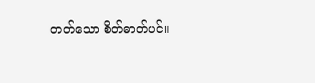တတ်သော စိတ်ဓာတ်ပင်။